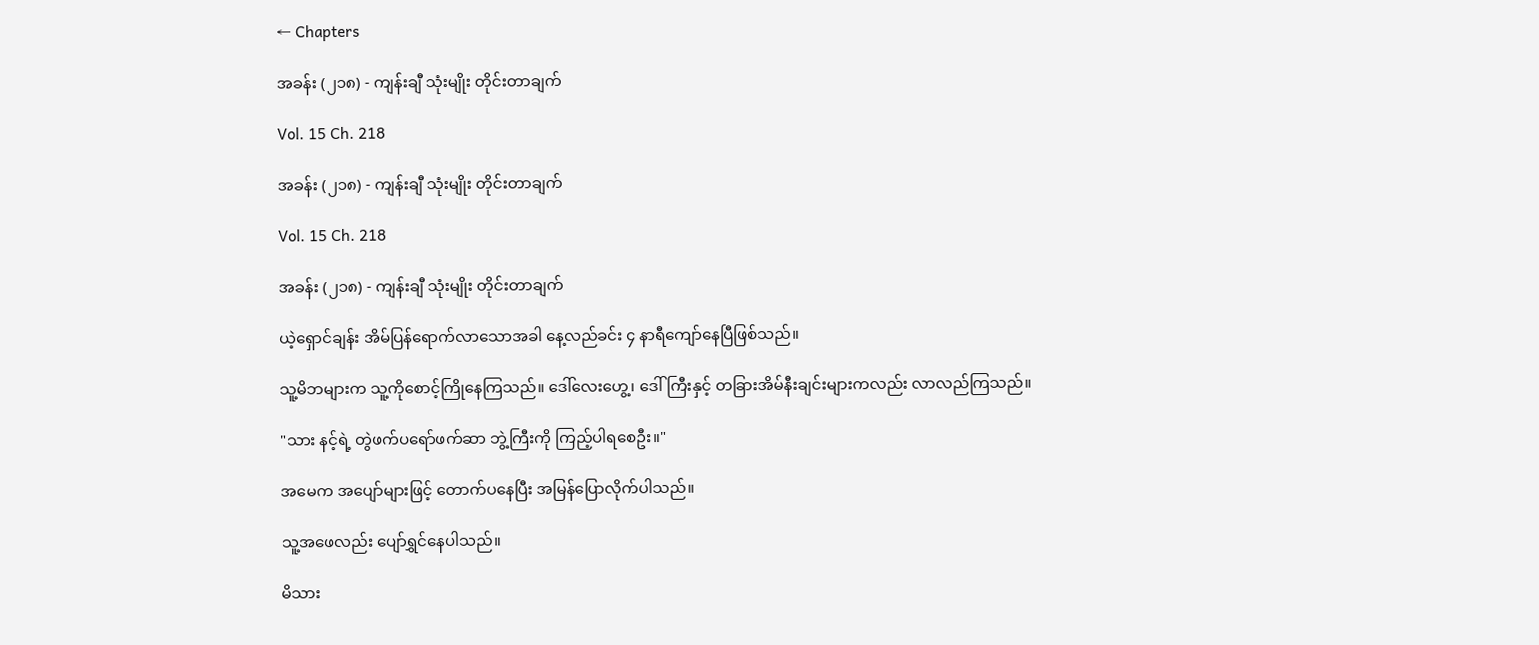← Chapters

အခန်း (၂၁၈) - ကျန်းချီ သုံးမျိုး တိုင်းတာချက်

Vol. 15 Ch. 218

အခန်း (၂၁၈) - ကျန်းချီ သုံးမျိုး တိုင်းတာချက်

Vol. 15 Ch. 218

အခန်း (၂၁၈) - ကျန်းချီ သုံးမျိုး တိုင်းတာချက်

ယဲ့ရှောင်ချန်း အိမ်ပြန်ရောက်လာသောအခါ နေ့လည်ခင်း ၄ နာရီကျော်နေပြီဖြစ်သည်။

သူ့မိဘများက သူ့ကိုစောင့်ကြိုနေကြသည်။ ဒေါ်လေးဟွေ့၊ ဒေါ်ကြီးနှင့် တခြားအိမ်နီးချင်းများကလည်း လာလည်ကြသည်။

"သား နင့်ရဲ့ တွဲဖက်ပရော်ဖက်ဆာ ဘွဲ့ကြီးကို ကြည့်ပါရစေဦး။"

အမေက အပျော်များဖြင့် တောက်ပနေပြီး အမြန်ပြောလိုက်ပါသည်။

သူ့အဖေလည်း ပျော်ရွှင်နေပါသည်။

မိသား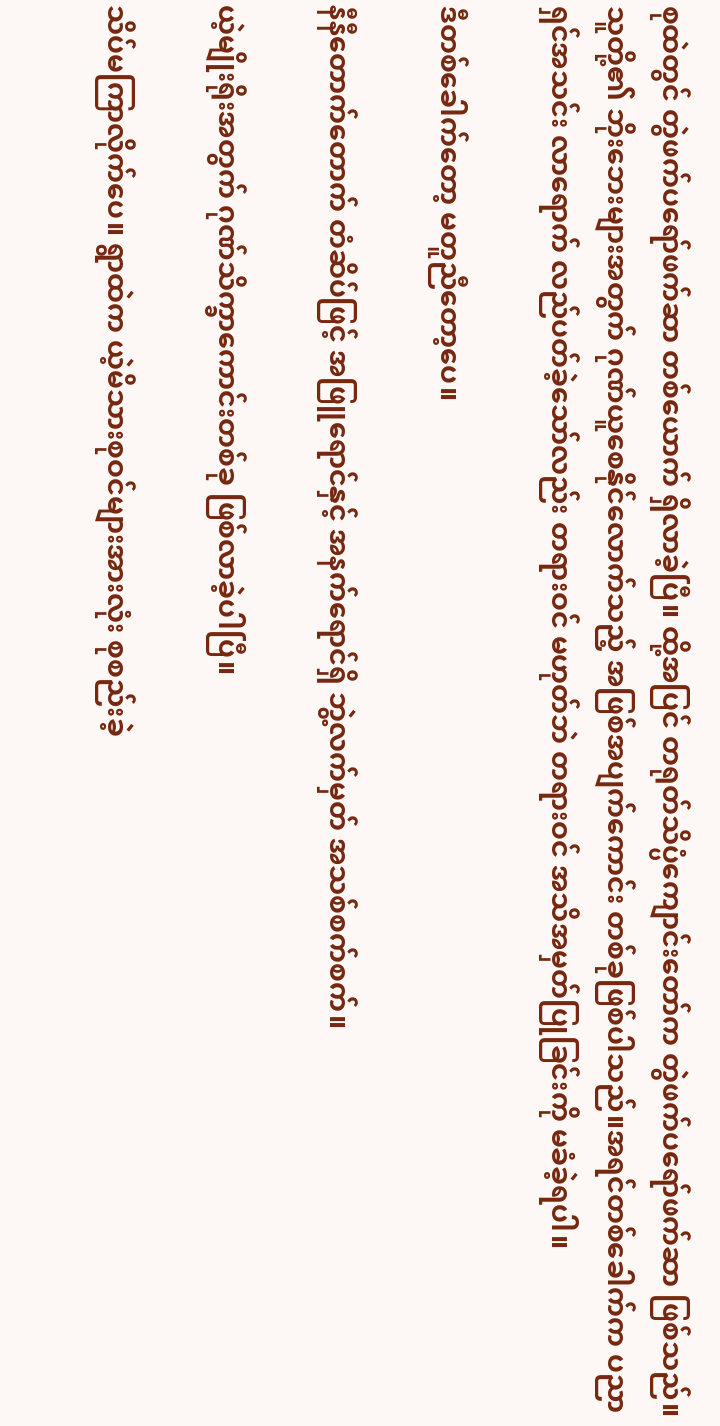စုထဲတွင် တွဲဖက်ပရော်ဖက်ဆာ တစ်ယောက် ရှိလာခဲ့ပြီ။ ထို့အပြင် တရုတ်သိပ္ပံကျောင်းတော်က တွဲဖက်ပရော်ဖက်ဆာ ဖြစ်သည်။ သူတို့၏ ဘိုးဘေးများအတွက် ဂုဏ်ယူစေနိုင်လောက်သည့် အဖြစ်အပျက်ကောင်း တစ်ခုဖြစ်ပါသည်။အရင်တစ်ခေါက်က ပညာရှင်အသင်း လာရောက် လည်ပတ်ခဲ့သော်လည်း တရားဝင် မဟုတ်ဘဲ တရားဝင် အသိအမှတ်ပြုခြင်းကို မခံခဲ့ရပါ။

ဒီတစ်ခေါက်တော့ မတူညီတော့ပေ။

နီနီတောက်တောက် တံဆိပ်ဖြင့် အဖြူရောင်နှင့် အနက်ရောင်ရှိ ဘွဲ့လက်မှတ် အသစ်စက်စက်။

ယဲ့မျိုးရိုးအတွက် ဂုဏ်သိက္ခာကောင်းတစ်ခု ဖြစ်လာခဲ့ပါပြီ။

သိပ်မကြာလိုက်ပေ။ ရွာထဲက ယဲ့မိသားစုဝင်များအားလုံး စုစည်းခဲ့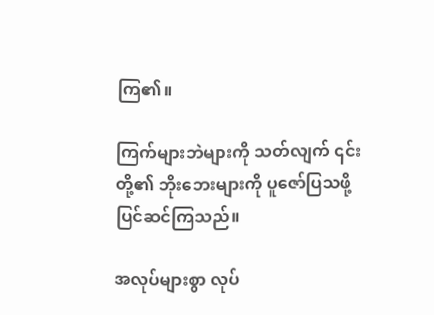ကြ၏။

ကြက်များဘဲများကို သတ်လျက် ၎င်းတို့၏ ဘိုးဘေးများကို ပူဇော်ပြသဖို့ ပြင်ဆင်ကြသည်။

အလုပ်များစွာ လုပ်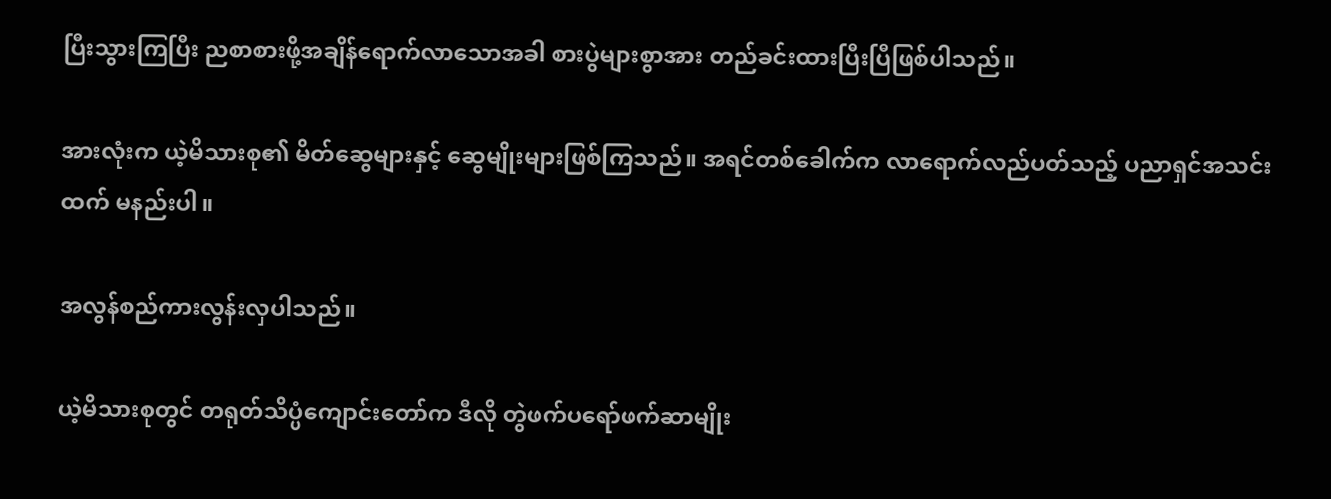ပြီးသွားကြပြီး ညစာစားဖို့အချိန်ရောက်လာသောအခါ စားပွဲများစွာအား တည်ခင်းထားပြီးပြီဖြစ်ပါသည်။

အားလုံးက ယဲ့မိသားစု၏ မိတ်ဆွေများနှင့် ဆွေမျိုးများဖြစ်ကြသည်။ အရင်တစ်ခေါက်က လာရောက်လည်ပတ်သည့် ပညာရှင်အသင်းထက် မနည်းပါ။

အလွန်စည်ကားလွန်းလှပါသည်။

ယဲ့မိသားစုတွင် တရုတ်သိပ္ပံကျောင်းတော်က ဒီလို တွဲဖက်ပရော်ဖက်ဆာမျိုး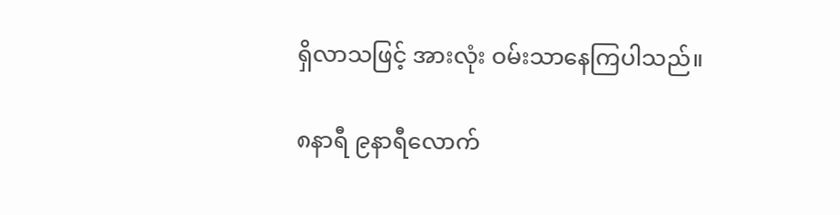ရှိလာသဖြင့် အားလုံး ဝမ်းသာနေကြပါသည်။

၈နာရီ ၉နာရီလောက်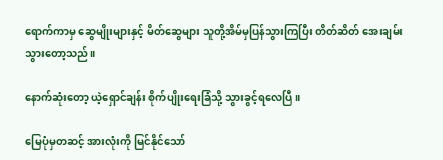ရောက်ကာမှ ဆွေမျိုးများနှင့် မိတ်ဆွေများ သူတို့အိမ်မှပြန်သွားကြပြီး တိတ်ဆိတ် အေးချမ်းသွားတော့သည်။

နောက်ဆုံးတော့ ယဲ့ရှောင်ချန်း စိုက်ပျိုးရေးခြံသို့ သွားခွင့်ရလေပြီ။

မြေပုံမှတဆင့် အားလုံးကို မြင်နိုင်သော်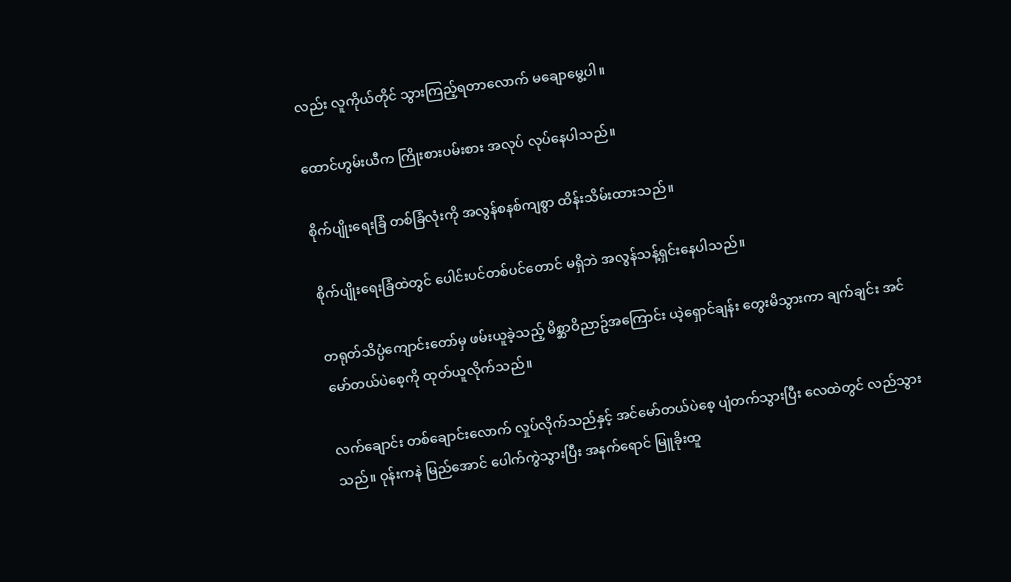လည်း လူကိုယ်တိုင် သွားကြည့်ရတာလောက် မချောမွေ့ပါ။

ထောင်ဟွမ်းယီက ကြိုးစားပမ်းစား အလုပ် လုပ်နေပါသည်။

စိုက်ပျိုးရေးခြံ တစ်ခြံလုံးကို အလွန်စနစ်ကျစွာ ထိန်းသိမ်းထားသည်။

စိုက်ပျိုးရေးခြံထဲတွင် ပေါင်းပင်တစ်ပင်တောင် မရှိဘဲ အလွန်သန့်ရှင်းနေပါသည်။

တရုတ်သိပ္ပံကျောင်းတော်မှ ဖမ်းယူခဲ့သည့် မိစ္ဆာဝိညာဥ်အကြောင်း ယဲ့ရှောင်ချန်း တွေးမိသွားကာ ချက်ချင်း အင်မော်တယ်ပဲစေ့ကို ထုတ်ယူလိုက်သည်။

လက်ချောင်း တစ်ချောင်းလောက် လှုပ်လိုက်သည်နှင့် အင်မော်တယ်ပဲစေ့ ပျံတက်သွားပြီး လေထဲတွင် လည်သွားသည်။ ဝုန်းကနဲ မြည်အောင် ပေါက်ကွဲသွားပြီး အနက်ရောင် မြူခိုးထူ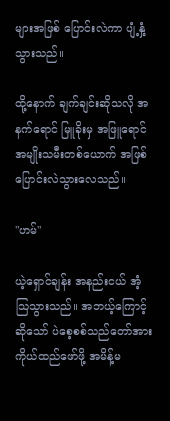များအဖြစ် ပြောင်းလဲကာ ပျံ့နှံ့သွားသည်။

ထို့နောက် ချက်ချင်းဆိုသလို အနက်ရောင် မြူခိုးမှ အဖြူရောင် အမျိုးသမီးတစ်ယောက် အဖြစ် ပြောင်းလဲသွားလေသည်။

"ဟမ်"

ယဲ့ရှောင်ချန်း အနည်းငယ် အံ့သြသွားသည်။ အဘယ့်ကြောင့်ဆိုသော် ပဲစေ့စစ်သည်တော်အား ကိုယ်ထည်ဖော်ဖို့ အမိန့်မ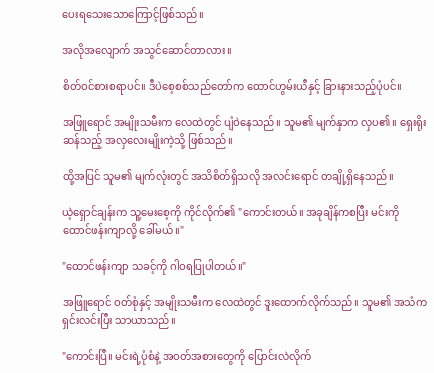ပေးရသေးသောကြောင့်ဖြစ်သည်။

အလိုအလျောက် အသွင်ဆောင်တာလား။

စိတ်ဝင်စားစရာပင်။ ဒီပဲစေ့စစ်သည်တော်က ထောင်ဟွမ်းယီနှင့် ခြားနားသည့်ပုံပင်။

အဖြူရောင် အမျိုးသမီးက လေထဲတွင် ပျံဝဲနေသည်။ သူမ၏ မျက်နှာက လှပ၏။ ရှေးရိုးဆန်သည့် အလှလေးမျိုးကဲ့သို့ ဖြစ်သည်။

ထို့အပြင် သူမ၏ မျက်လုံးတွင် အသိစိတ်ရှိသလို အလင်းရောင် တချို့ရှိနေသည်။

ယဲ့ရှောင်ချန်းက သူ့မေးစေ့ကို ကိုင်လိုက်၏ "ကောင်းတယ်။ အခုချိန်ကစပြီး မင်းကို ထောင်ဖန်းကျာလို့ ခေါ်မယ်။"

"ထောင်ဖန်းကျာ သခင့်ကို ဂါဝရပြုပါတယ်။"

အဖြူရောင် ဝတ်စုံနှင့် အမျိုးသမီးက လေထဲတွင် ဒူးထောက်လိုက်သည်။ သူမ၏ အသံက ရှင်းလင်းပြီး သာယာသည်။

"ကောင်းပြီ။ မင်းရဲ့ပုံစံနဲ့ အဝတ်အစားတွေကို ပြောင်းလဲလိုက်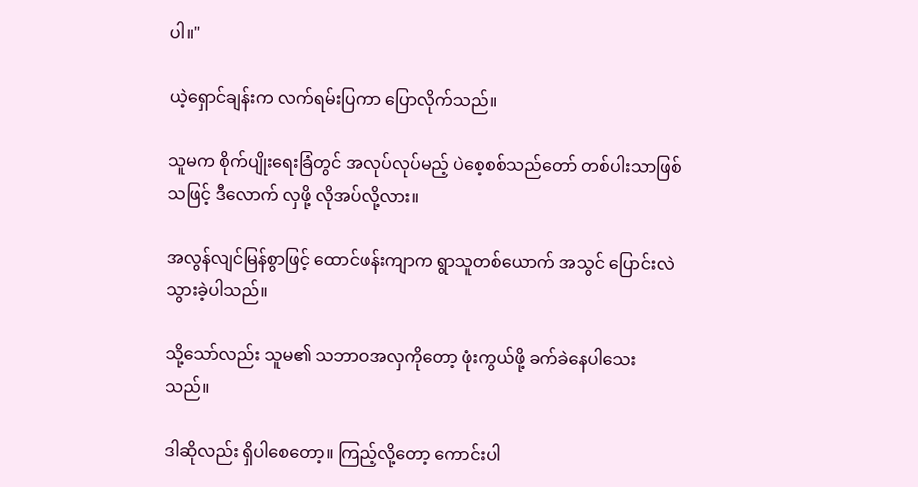ပါ။"

ယဲ့ရှောင်ချန်းက လက်ရမ်းပြကာ ပြောလိုက်သည်။

သူမက စိုက်ပျိုးရေးခြံတွင် အလုပ်လုပ်မည့် ပဲစေ့စစ်သည်တော် တစ်ပါးသာဖြစ်သဖြင့် ဒီလောက် လှဖို့ လိုအပ်လို့လား။

အလွန်လျင်မြန်စွာဖြင့် ထောင်ဖန်းကျာက ရွာသူတစ်ယောက် အသွင် ပြောင်းလဲသွားခဲ့ပါသည်။

သို့သော်လည်း သူမ၏ သဘာဝအလှကိုတော့ ဖုံးကွယ်ဖို့ ခက်ခဲနေပါသေးသည်။

ဒါဆိုလည်း ရှိပါစေတော့။ ကြည့်လို့တော့ ကောင်းပါ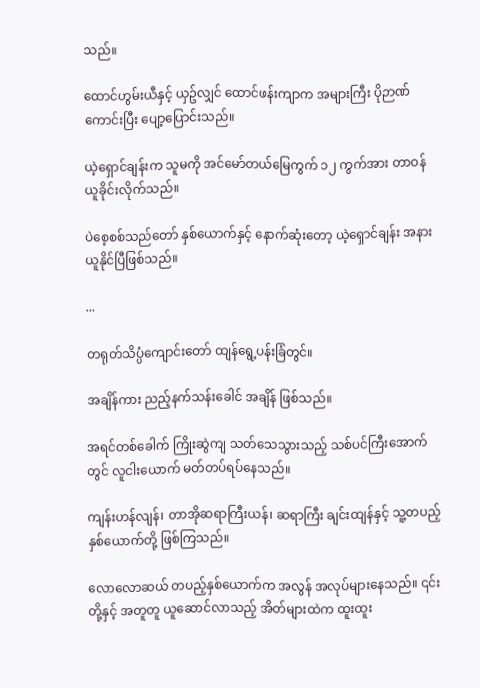သည်။

ထောင်ဟွမ်းယီနှင့် ယှဥ်လျှင် ထောင်ဖန်းကျာက အများကြီး ပိုဉာဏ်ကောင်းပြီး ပျော့ပြောင်းသည်။

ယဲ့ရှောင်ချန်းက သူမကို အင်မော်တယ်မြေကွက် ၁၂ ကွက်အား တာဝန်ယူခိုင်းလိုက်သည်။

ပဲစေ့စစ်သည်တော် နှစ်ယောက်နှင့် နောက်ဆုံးတော့ ယဲ့ရှောင်ချန်း အနားယူနိုင်ပြီဖြစ်သည်။

...

တရုတ်သိပ္ပံကျောင်းတော် ထျန်ရွေ့ပန်းခြံတွင်။

အချိန်ကား ညည့်နက်သန်းခေါင် အချိန် ဖြစ်သည်။

အရင်တစ်ခေါက် ကြိုးဆွဲကျ သတ်သေသွားသည့် သစ်ပင်ကြီးအောက်တွင် လူငါးယောက် မတ်တပ်ရပ်နေသည်။

ကျန်းဟန်လျန်၊ တာအိုဆရာကြီးယန်၊ ဆရာကြီး ချင်းထျန်နှင့် သူ့တပည့်နှစ်ယောက်တို့ ဖြစ်ကြသည်။

လောလောဆယ် တပည့်နှစ်ယောက်က အလွန် အလုပ်များနေသည်။ ၎င်းတို့နှင့် အတူတူ ယူဆောင်လာသည့် အိတ်များထဲက ထူးထူး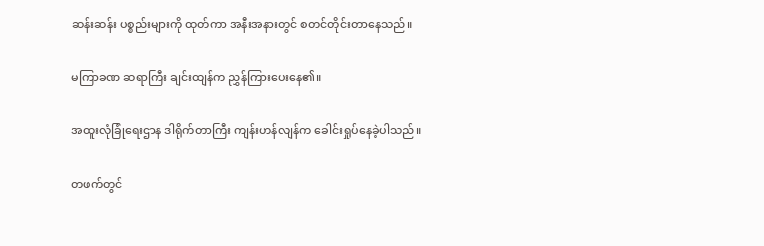ဆန်းဆန်း ပစ္စည်းများကို ထုတ်ကာ အနီးအနားတွင် စတင်တိုင်းတာနေသည်။

မကြာခဏ ဆရာကြီး ချင်းထျန်က ညွှန်ကြားပေးနေ၏။

အထူးလုံခြုံရေးဌာန ဒါရိုက်တာကြီး ကျန်းဟန်လျန်က ခေါင်းရှုပ်နေခဲ့ပါသည်။

တဖက်တွင်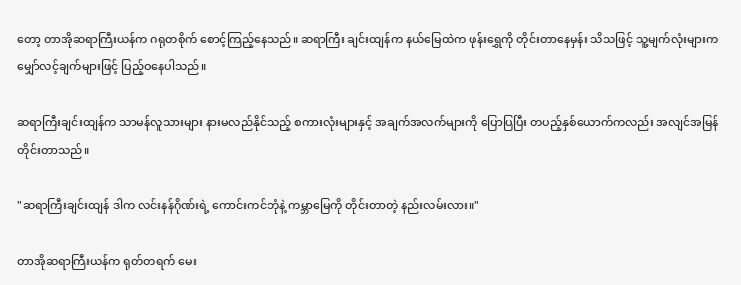တော့ တာအိုဆရာကြီးယန်က ဂရုတစိုက် စောင့်ကြည့်နေသည်။ ဆရာကြီး ချင်းထျန်က နယ်မြေထဲက ဖုန်းရွှေကို တိုင်းတာနေမှန်း သိသဖြင့် သူ့မျက်လုံးများက မျှော်လင့်ချက်များဖြင့် ပြည့်ဝနေပါသည်။

ဆရာကြီးချင်းထျန်က သာမန်လူသားများ နားမလည်နိုင်သည့် စကားလုံးများနှင့် အချက်အလက်များကို ပြောပြပြီး တပည့်နှစ်ယောက်ကလည်း အလျင်အမြန် တိုင်းတာသည်။

"ဆရာကြီးချင်းထျန် ဒါက လင်းနန်ဂိုဏ်းရဲ့ ကောင်းကင်ဘုံနဲ့ ကမ္ဘာမြေကို တိုင်းတာတဲ့ နည်းလမ်းလား။"

တာအိုဆရာကြီးယန်က ရုတ်တရက် မေး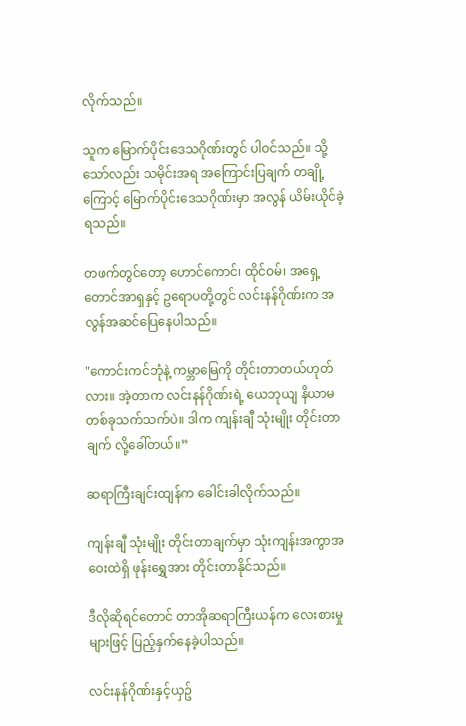လိုက်သည်။

သူက မြောက်ပိုင်းဒေသဂိုဏ်းတွင် ပါဝင်သည်။ သို့သော်လည်း သမိုင်းအရ အကြောင်းပြချက် တချို့ကြောင့် မြောက်ပိုင်းဒေသဂိုဏ်းမှာ အလွန် ယိမ်းယိုင်ခဲ့ရသည်။

တဖက်တွင်တော့ ဟောင်ကောင်၊ ထိုင်ဝမ်၊ အရှေ့တောင်အာရှနှင့် ဥရောပတို့တွင် လင်းနန်ဂိုဏ်းက အလွန်အဆင်ပြေနေပါသည်။

"ကောင်းကင်ဘုံနဲ့ ကမ္ဘာမြေကို တိုင်းတာတယ်ဟုတ်လား။ အဲ့တာက လင်းနန်ဂိုဏ်းရဲ့ ယေဘုယျ နိယာမတစ်ခုသက်သက်ပဲ။ ဒါက ကျန်းချီ သုံးမျိုး တိုင်းတာချက် လို့ခေါ်တယ်။”

ဆရာကြီးချင်းထျန်က ခေါင်းခါလိုက်သည်။

ကျန်းချီ သုံးမျိုး တိုင်းတာချက်မှာ သုံးကျန်းအကွာအဝေးထဲရှိ ဖုန်းရွှေအား တိုင်းတာနိုင်သည်။

ဒီလိုဆိုရင်တောင် တာအိုဆရာကြီးယန်က လေးစားမှုများဖြင့် ပြည့်နှက်နေခဲ့ပါသည်။

လင်းနန်ဂိုဏ်းနှင့်ယှဥ်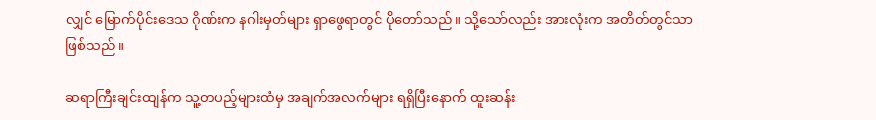လျှင် မြောက်ပိုင်းဒေသ ဂိုဏ်းက နဂါးမှတ်များ ရှာဖွေရာတွင် ပိုတော်သည်။ သို့သော်လည်း အားလုံးက အတိတ်တွင်သာဖြစ်သည်။

ဆရာကြီးချင်းထျန်က သူ့တပည့်များထံမှ အချက်အလက်များ ရရှိပြီးနောက် ထူးဆန်း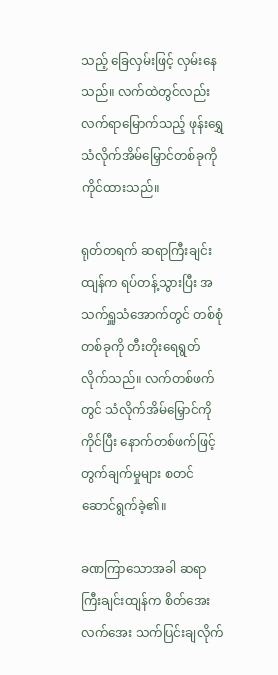သည့် ခြေလှမ်းဖြင့် လှမ်းနေသည်။ လက်ထဲတွင်လည်း လက်ရာမြောက်သည့် ဖုန်းရွှေ သံလိုက်အိမ်မြှောင်တစ်ခုကို ကိုင်ထားသည်။

ရုတ်တရက် ဆရာကြီးချင်းထျန်က ရပ်တန့်သွားပြီး အသက်ရှူသံအောက်တွင် တစ်စုံတစ်ခုကို တီးတိုးရေရွတ်လိုက်သည်။ လက်တစ်ဖက်တွင် သံလိုက်အိမ်မြှောင်ကို ကိုင်ပြီး နောက်တစ်ဖက်ဖြင့် တွက်ချက်မှုများ စတင်ဆောင်ရွက်ခဲ့၏။

ခဏကြာသောအခါ ဆရာကြီးချင်းထျန်က စိတ်အေးလက်အေး သက်ပြင်းချလိုက်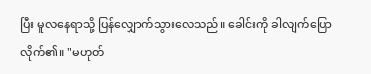ပြီး မူလနေရာသို့ ပြန်လျှောက်သွားလေသည်။ ခေါင်းကို ခါလျက်ပြောလိုက်၏။ "မဟုတ်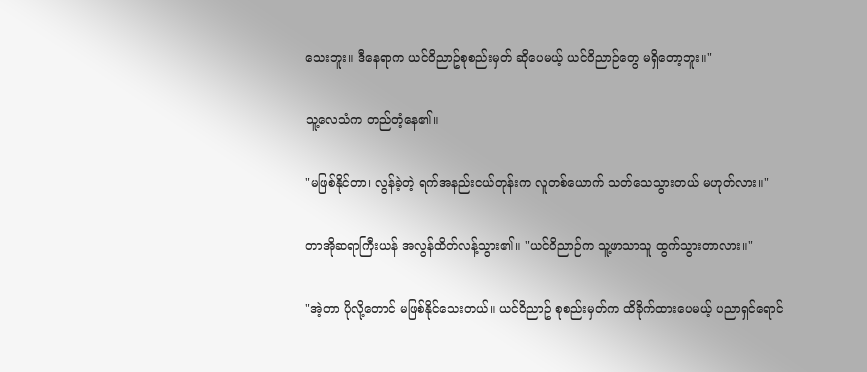သေးဘူး။ ဒီနေရာက ယင်ဝိညာဥ်စုစည်းမှတ် ဆိုပေမယ့် ယင်ဝိညာဉ်တွေ မရှိတော့ဘူး။"

သူ့လေသံက တည်တံ့နေ၏။

"မဖြစ်နိုင်တာ၊ လွန်ခဲ့တဲ့ ရက်အနည်းငယ်တုန်းက လူတစ်ယောက် သတ်သေသွားတယ် မဟုတ်လား။"

တာအိုဆရာကြီးယန် အလွန်ထိတ်လန့်သွား၏။ "ယင်ဝိညာဉ်က သူ့ဖာသာသူ ထွက်သွားတာလား။"

"အဲ့တာ ပိုလို့တောင် မဖြစ်နိုင်သေးတယ်။ ယင်ဝိညာဥ် စုစည်းမှတ်က ထိခိုက်ထားပေမယ့် ပညာရှင်ရောင်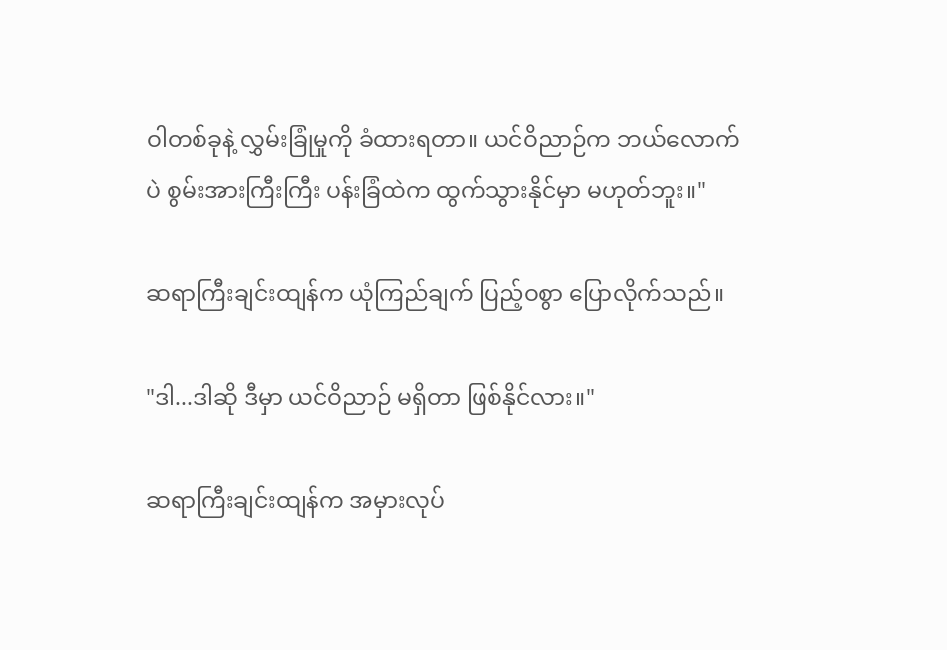ဝါတစ်ခုနဲ့ လွှမ်းခြုံမှုကို ခံထားရတာ။ ယင်ဝိညာဉ်က ဘယ်လောက်ပဲ စွမ်းအားကြီးကြီး ပန်းခြံထဲက ထွက်သွားနိုင်မှာ မဟုတ်ဘူး။"

ဆရာကြီးချင်းထျန်က ယုံကြည်ချက် ပြည့်ဝစွာ ပြောလိုက်သည်။

"ဒါ...ဒါဆို ဒီမှာ ယင်ဝိညာဉ် မရှိတာ ဖြစ်နိုင်လား။"

ဆရာကြီးချင်းထျန်က အမှားလုပ်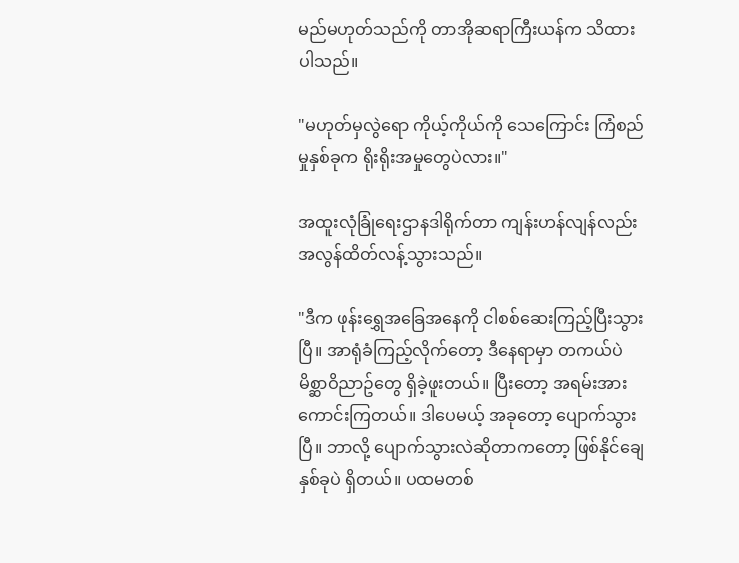မည်မဟုတ်သည်ကို တာအိုဆရာကြီးယန်က သိထားပါသည်။

"မဟုတ်မှလွဲရော ကိုယ့်ကိုယ်ကို သေကြောင်း ကြံစည်မှုနှစ်ခုက ရိုးရိုးအမှုတွေပဲလား။"

အထူးလုံခြုံရေးဌာနဒါရိုက်တာ ကျန်းဟန်လျန်လည်း အလွန်ထိတ်လန့်သွားသည်။

"ဒီက ဖုန်းရွှေအခြေအနေကို ငါစစ်ဆေးကြည့်ပြီးသွားပြီ။ အာရုံခံကြည့်လိုက်တော့ ဒီနေရာမှာ တကယ်ပဲ မိစ္ဆာဝိညာဥ်တွေ ရှိခဲ့ဖူးတယ်။ ပြီးတော့ အရမ်းအားကောင်းကြတယ်။ ဒါပေမယ့် အခုတော့ ပျောက်သွားပြီ။ ဘာလို့ ပျောက်သွားလဲဆိုတာကတော့ ဖြစ်နိုင်ချေ နှစ်ခုပဲ ရှိတယ်။ ပထမတစ်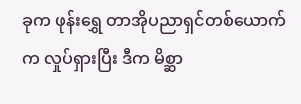ခုက ဖုန်းရွှေ တာအိုပညာရှင်တစ်ယောက်က လှုပ်ရှားပြီး ဒီက မိစ္ဆာ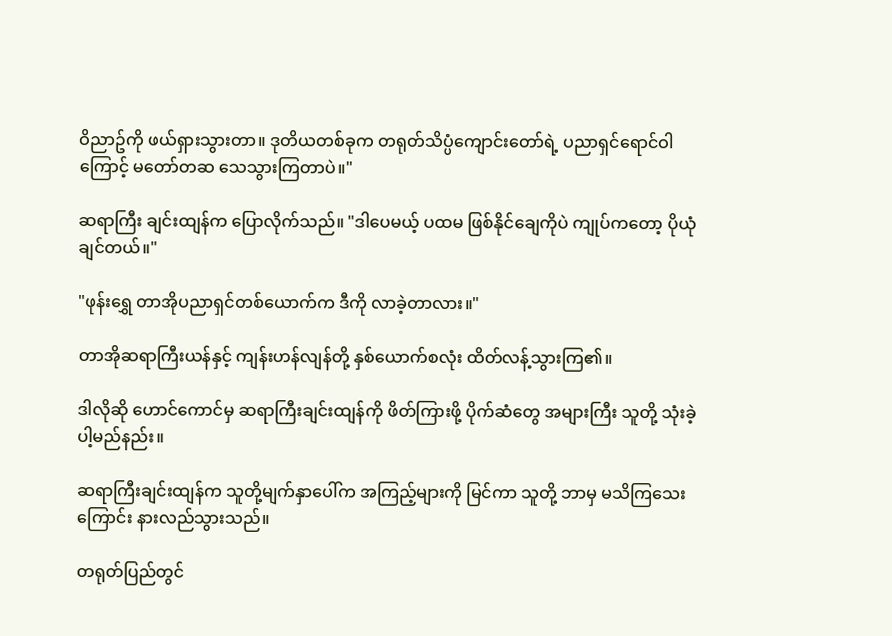ဝိညာဥ်ကို ဖယ်ရှားသွားတာ။ ဒုတိယတစ်ခုက တရုတ်သိပ္ပံကျောင်းတော်ရဲ့ ပညာရှင်ရောင်ဝါကြောင့် မတော်တဆ သေသွားကြတာပဲ။"

ဆရာကြီး ချင်းထျန်က ပြောလိုက်သည်။ "ဒါပေမယ့် ပထမ ဖြစ်နိုင်ချေကိုပဲ ကျုပ်ကတော့ ပိုယုံချင်တယ်။"

"ဖုန်းရွှေ တာအိုပညာရှင်တစ်ယောက်က ဒီကို လာခဲ့တာလား။"

တာအိုဆရာကြီးယန်နှင့် ကျန်းဟန်လျန်တို့ နှစ်ယောက်စလုံး ထိတ်လန့်သွားကြ၏။

ဒါလိုဆို ဟောင်ကောင်မှ ဆရာကြီးချင်းထျန်ကို ဖိတ်ကြားဖို့ ပိုက်ဆံတွေ အများကြီး သူတို့ သုံးခဲ့ပါ့မည်နည်း။

ဆရာကြီးချင်းထျန်က သူတို့မျက်နှာပေါ်က အကြည့်များကို မြင်ကာ သူတို့ ဘာမှ မသိကြသေးကြောင်း နားလည်သွားသည်။

တရုတ်ပြည်တွင်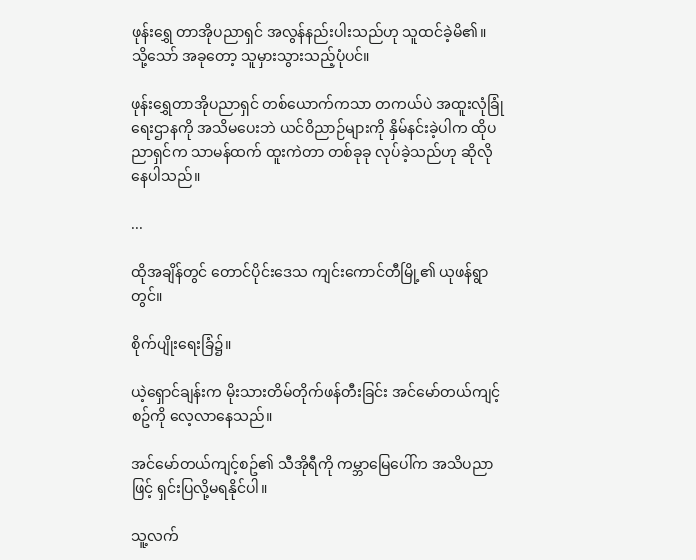ဖုန်းရွှေ တာအိုပညာရှင် အလွန်နည်းပါးသည်ဟု သူထင်ခဲ့မိ၏။ သို့သော် အခုတော့ သူမှားသွားသည့်ပုံပင်။

ဖုန်းရွှေတာအိုပညာရှင် တစ်ယောက်ကသာ တကယ်ပဲ အထူးလုံခြုံရေးဌာနကို အသိမပေးဘဲ ယင်ဝိညာဉ်များကို နှိမ်နင်းခဲ့ပါက ထိုပညာရှင်က သာမန်ထက် ထူးကဲတာ တစ်ခုခု လုပ်ခဲ့သည်ဟု ဆိုလိုနေပါသည်။

...

ထိုအချိန်တွင် တောင်ပိုင်းဒေသ ကျင်းကောင်တီမြို့၏ ယုဖန်ရွာတွင်။

စိုက်ပျိုးရေးခြံ၌။

ယဲ့ရှောင်ချန်းက မိုးသားတိမ်တိုက်ဖန်တီးခြင်း အင်မော်တယ်ကျင့်စဥ်ကို လေ့လာနေသည်။

အင်မော်တယ်ကျင့်စဥ်၏ သီအိုရီကို ကမ္ဘာမြေပေါ်က အသိပညာဖြင့် ရှင်းပြလို့မရနိုင်ပါ။

သူ့လက်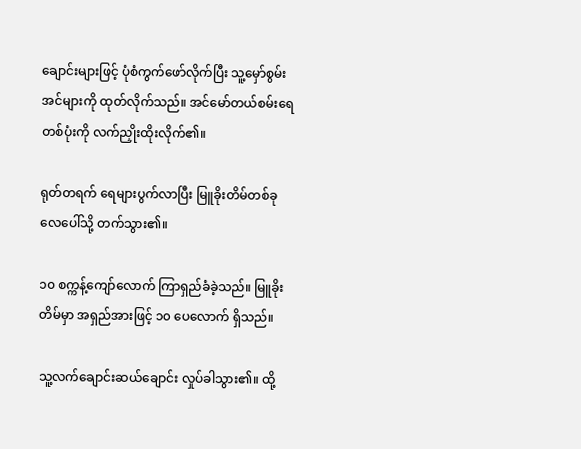ချောင်းများဖြင့် ပုံစံကွက်ဖော်လိုက်ပြီး သူ့မှော်စွမ်းအင်များကို ထုတ်လိုက်သည်။ အင်မော်တယ်စမ်းရေ တစ်ပုံးကို လက်ညှိုးထိုးလိုက်၏။

ရုတ်တရက် ရေများပွက်လာပြီး မြူခိုးတိမ်တစ်ခု လေပေါ်သို့ တက်သွား၏။

၁၀ စက္ကန့်ကျော်လောက် ကြာရှည်ခံခဲ့သည်။ မြူခိုးတိမ်မှာ အရှည်အားဖြင့် ၁၀ ပေလောက် ရှိသည်။

သူ့လက်ချောင်းဆယ်ချောင်း လှုပ်ခါသွား၏။ ထို့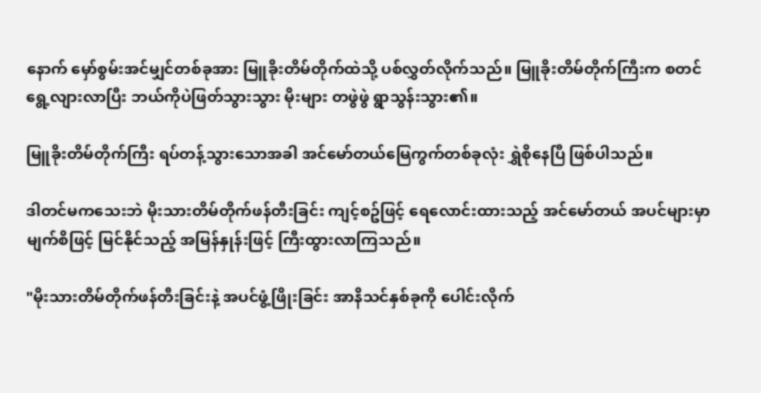နောက် မှော်စွမ်းအင်မျှင်တစ်ခုအား မြူခိုးတိမ်တိုက်ထဲသို့ ပစ်လွှတ်လိုက်သည်။ မြူခိုးတိမ်တိုက်ကြီးက စတင်ရွေ့လျားလာပြီး ဘယ်ကိုပဲဖြတ်သွားသွား မိုးများ တဖွဲဖွဲ ရွာသွန်းသွား၏။

မြူခိုးတိမ်တိုက်ကြီး ရပ်တန့်သွားသောအခါ အင်မော်တယ်မြေကွက်တစ်ခုလုံး ရွှဲစိုနေပြီ ဖြစ်ပါသည်။

ဒါတင်မကသေးဘဲ မိုးသားတိမ်တိုက်ဖန်တီးခြင်း ကျင့်စဥ်ဖြင့် ရေလောင်းထားသည့် အင်မော်တယ် အပင်များမှာ မျက်စိဖြင့် မြင်နိုင်သည့် အမြန်နှုန်းဖြင့် ကြီးထွားလာကြသည်။

"မိုးသားတိမ်တိုက်ဖန်တီးခြင်းနဲ့ အပင်ဖွံ့ဖြိုးခြင်း အာနိသင်နှစ်ခုကို ပေါင်းလိုက်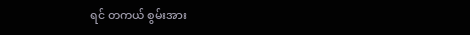ရင် တကယ် စွမ်းအား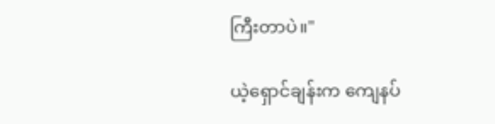ကြီးတာပဲ။"

ယဲ့ရှောင်ချန်းက ကျေနပ်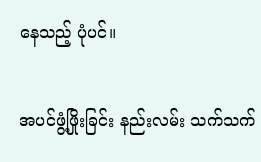နေသည့် ပုံပင်။

အပင်ဖွံ့ဖြိုးခြင်း နည်းလမ်း သက်သက်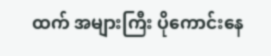ထက် အများကြီး ပိုကောင်းနေ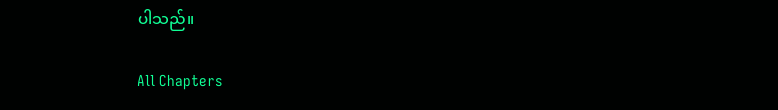ပါသည်။

All Chapters